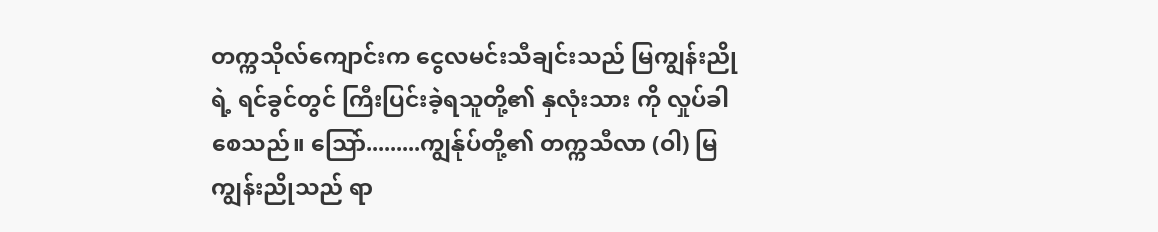တက္ကသိုလ်ကျောင်းက ငွေလမင်းသီချင်းသည် မြကျွန်းညိုရဲ့ ရင်ခွင်တွင် ကြီးပြင်းခဲ့ရသူတို့၏ နှလုံးသား ကို လှုပ်ခါစေသည်။ သြော်.........ကျွန်ုပ်တို့၏ တက္ကသီလာ (ဝါ) မြကျွန်းညိုသည် ရာ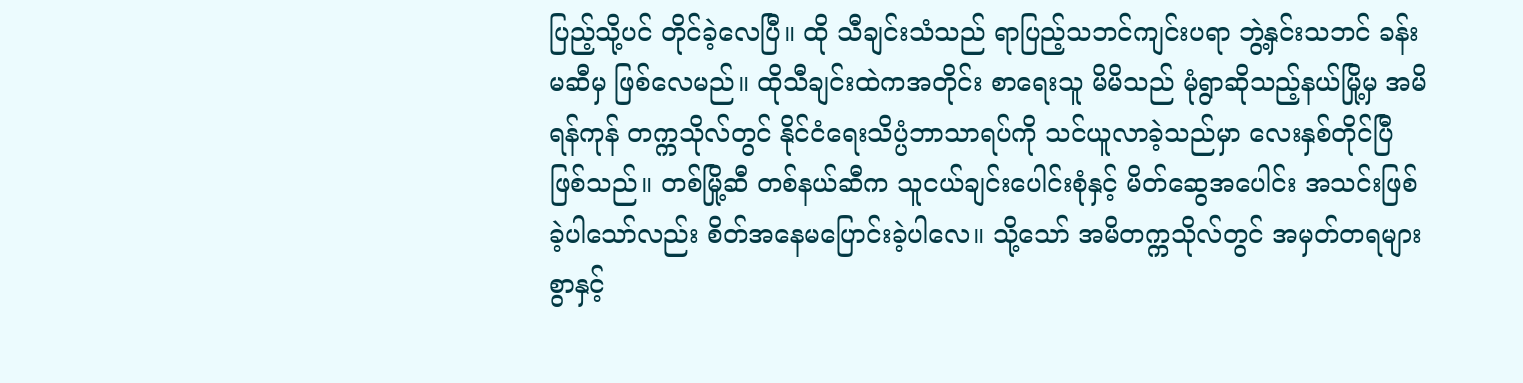ပြည့်သို့ပင် တိုင်ခဲ့လေပြီ။ ထို သီချင်းသံသည် ရာပြည့်သဘင်ကျင်းပရာ ဘွဲ့နှင်းသဘင် ခန်းမဆီမှ ဖြစ်လေမည်။ ထိုသီချင်းထဲကအတိုင်း စာရေးသူ မိမိသည် မုံရွာဆိုသည့်နယ်မြို့မှ အမိရန်ကုန် တက္ကသိုလ်တွင် နိုင်ငံရေးသိပ္ပံဘာသာရပ်ကို သင်ယူလာခဲ့သည်မှာ လေးနှစ်တိုင်ပြီ ဖြစ်သည်။ တစ်မြို့ဆီ တစ်နယ်ဆီက သူငယ်ချင်းပေါင်းစုံနှင့် မိတ်ဆွေအပေါင်း အသင်းဖြစ်ခဲ့ပါသော်လည်း စိတ်အနေမပြောင်းခဲ့ပါလေ။ သို့သော် အမိတက္ကသိုလ်တွင် အမှတ်တရများစွာနှင့်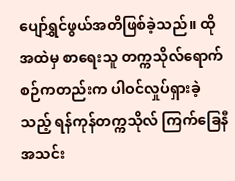ပျော်ရွှင်ဖွယ်အတိဖြစ်ခဲ့သည်။ ထိုအထဲမှ စာရေးသူ တက္ကသိုလ်ရောက်စဉ်ကတည်းက ပါဝင်လှုပ်ရှားခဲ့သည့် ရန်ကုန်တက္ကသိုလ် ကြက်ခြေနီအသင်း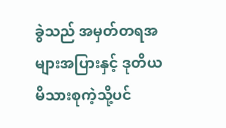ခွဲသည် အမှတ်တရအများအပြားနှင့် ဒုတိယမိသားစုကဲ့သို့ပင်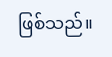ဖြစ်သည်။